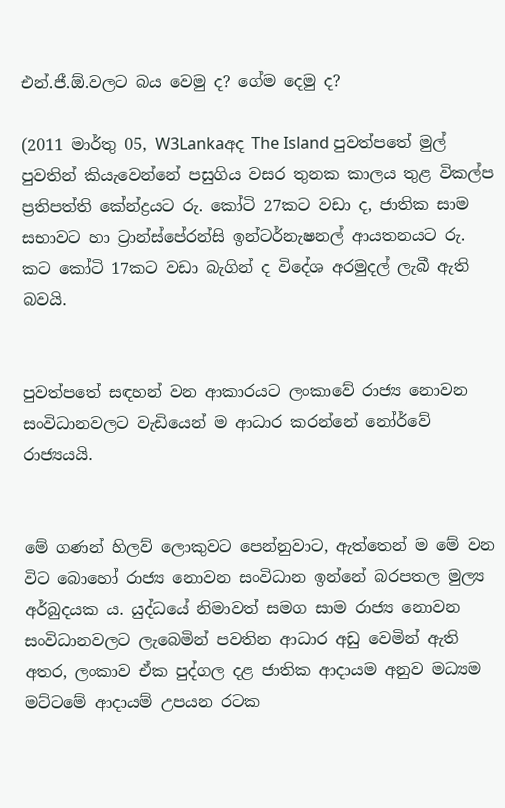එන්.ජී.ඕ.වලට බය වෙමු ද? ගේම දෙමු ද?

(2011 මාර්තු 05, W3Lankaඅද The Island පුවත්පතේ මුල් පුවතින් කියැවෙන්නේ පසුගිය වසර තුනක කාලය තුළ විකල්ප ප්‍රතිපත්ති කේන්ද්‍රයට රු. කෝටි 27කට වඩා ද, ජාතික සාම සභාවට හා ට්‍රාන්ස්පේරන්සි ඉන්ටර්නැෂනල් ආයතනයට රු. කට කෝටි 17කට වඩා බැගින් ද විදේශ අරමුදල් ලැබී ඇති බවයි.


පුවත්පතේ සඳහන් වන ආකාරයට ලංකාවේ රාජ්‍ය නොවන සංවිධානවලට වැඩියෙන් ම ආධාර කරන්නේ නෝර්වේ රාජ්‍යයයි.


මේ ගණන් හිලව් ලොකුවට පෙන්නුවාට, ඇත්තෙන් ම මේ වන විට බොහෝ රාජ්‍ය නොවන සංවිධාන ඉන්නේ බරපතල මුල්‍ය අර්බුදයක ය. යුද්ධයේ නිමාවත් සමග සාම රාජ්‍ය නොවන සංවිධානවලට ලැබෙමින් පවතින ආධාර අඩු වෙමින් ඇති අතර, ලංකාව ඒක පුද්ගල දළ ජාතික ආදායම අනුව මධ්‍යම මට්ටමේ ආදායම් උපයන රටක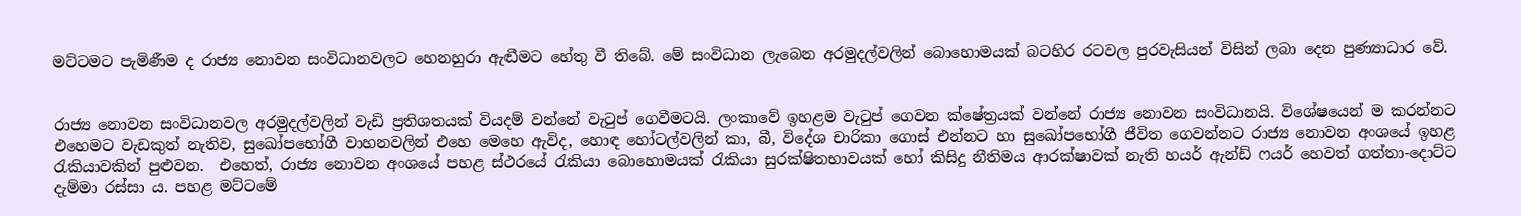මට්ටමට පැමිණීම ද රාජ්‍ය නොවන සංවිධානවලට හෙනහුරා ඇඬීමට හේතු වී තිබේ. මේ සංවිධාන ලැබෙන අරමුදල්වලින් බොහොමයක් බටහිර රටවල පුරවැසියන් විසින් ලබා දෙන පුණ්‍යාධාර ‍වේ.


රාජ්‍ය නොවන සංවිධානවල අරමුදල්වලින් වැඩි ප්‍රතිශතයක් වියදම් වන්නේ වැටුප් ‍ගෙවීමටයි. ලංකාවේ ඉහළම වැටුප් ගෙවන ක්ෂේත්‍රයක් වන්නේ රාජ්‍ය නොවන සංවිධානයි. විශේෂයෙන් ම කරන්නට එහෙමට වැඩකුත් නැතිව, සුඛෝපභෝගී වාහනවලින් එහෙ මෙහෙ ඇවිද, හොඳ හෝටල්වලින් කා, බී, විදේශ චාරිකා ‍ගොස් එන්නට හා සුඛෝපභෝගී ජීවිත ගෙවන්න‍ට රාජ්‍ය ‍නොවන අංශයේ ඉහළ රැකියාවකින් පුළුවන.  එහෙත්, රාජ්‍ය නොවන අංශයේ පහළ ස්ථරයේ රැකියා බොහොමයක් රැකියා සුරක්ෂිතභාවයක් හෝ කිසිදු නීතිමය ආරක්ෂාවක් නැති හයර් ඇන්ඩ් ෆයර් හෙවත් ගත්තා-දොට්‍ට දැම්මා රස්සා ය. පහළ මට්ටමේ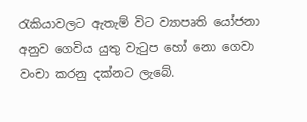රැකියාවලට ඇතැම් විට ව්‍යාපෘති යෝජනා අනුව ගෙවිය යුතු වැටුප හෝ නො ‍ගෙවා වංචා කරනු දක්නට ලැබේ.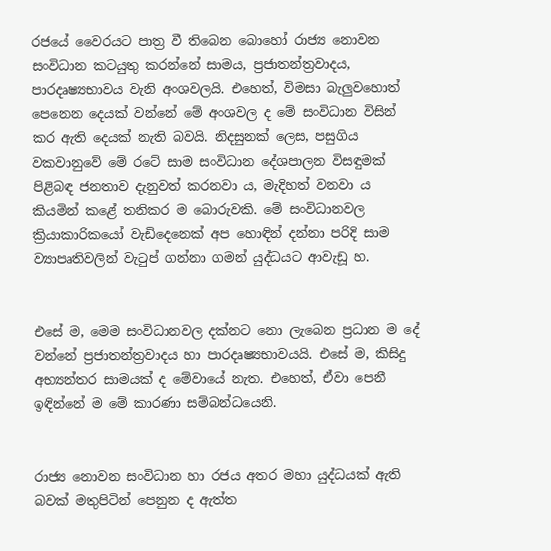රජයේ වෛරයට පාත්‍ර වී තිබෙන බොහෝ රාජ්‍ය නොවන සංවිධාන ක‍ටයුතු කරන්නේ සාමය, ප්‍රජාතන්ත්‍රවාදය, පාරදෘෂ්‍යභාවය වැනි අංශවලයි. එහෙත්, විමසා බැලුවහොත් පෙනෙන දෙයක් වන්නේ මේ අංශවල ද මේ සංවිධාන විසින් කර ඇති දෙයක් නැති බවයි. නිදසුනක් ලෙස, පසුගිය වකවානුවේ මේ රටේ සාම සංවිධාන දේශපාලන විසඳුමක් පිළිබඳ ජනතාව දැනුවත් කරනවා ය, මැදිහත් වනවා ය කියමින් කළේ තනිකර ම බොරුවකි. මේ සංවිධානවල ක්‍රියාකාරිකයෝ වැඩිදෙනෙක් අප හොඳින් දන්නා පරිදි සාම ව්‍යාපෘතිවලින් වැටුප් ගන්නා ගමන් යුද්ධයට ආවැඩූ හ.


එසේ ම, මෙම සංවිධානවල දක්නට නො ලැබෙන ප්‍රධාන ම දේ වන්නේ ප්‍රජාතන්ත්‍රවාදය හා පාරදෘෂ්‍යභාවයයි. එසේ ම, කිසිදු අභ්‍යන්තර සාමයක් ද මේවායේ නැත. එහෙත්, ඒවා පෙනී ඉඳින්නේ ම මේ කාරණා සම්බන්ධයෙනි.


රාජ්‍ය නොවන සංවිධාන හා රජය අතර මහා යුද්ධයක් ඇති බවක් මතුපිටින් පෙනුන ද ඇත්ත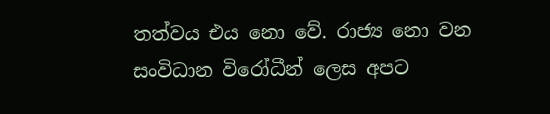තත්වය එය නො වේ. රාජ්‍ය නො වන සංවිධාන විරෝධීන් ලෙස අපට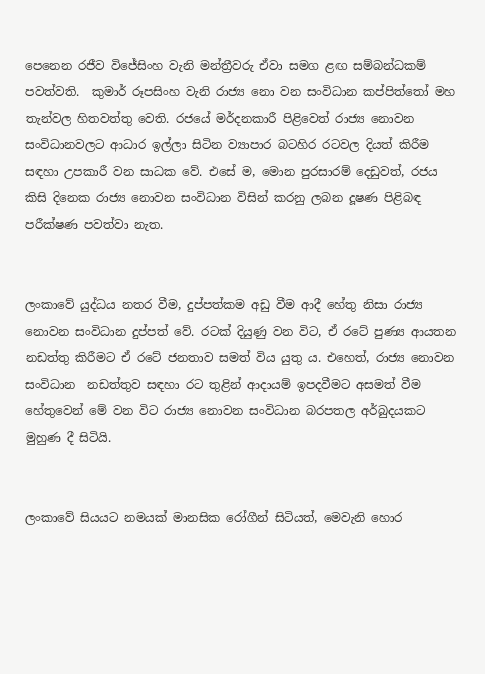පෙනෙන රජීව විජේසිංහ වැනි මන්ත්‍රීවරු ඒවා සමග ළඟ සම්බන්ධකම් පවත්වති.  කුමාර් රූපසිංහ වැනි රාජ්‍ය නො වන සංවිධාන කප්පිත්තෝ මහ තැන්වල හිතවත්තු වෙති. රජයේ මර්දනකාරී පිළිවෙත් රාජ්‍ය නොවන සංවිධානවලට ආධාර ඉල්ලා සිටින ව්‍යාපාර බටහිර රටවල දියත් කිරීම සඳහා උපකාරී වන සාධක වේ. එසේ ම, මොන පුරසාරම් දෙඩුවත්, රජය කිසි දිනෙක රාජ්‍ය නොවන සංවිධාන විසින් කරනු ලබන දූෂණ පිළිබඳ පරීක්ෂණ පවත්වා නැත.


ලංකාවේ යුද්ධය නතර වීම, දුප්පත්කම අඩු වීම ආදී හේතු නිසා රාජ්‍ය නොවන සංවිධාන දුප්පත් වේ. රටක් දියුණු වන විට, ඒ රටේ පුණ්‍ය ආයතන නඩත්තු කිරීමට ඒ රටේ ජනතාව සමත් විය යුතු ය. එහෙත්, රාජ්‍ය නොවන සංවිධාන  නඩත්තුව සඳහා රට තුළින් ආදායම් ඉපදවීමට අසමත් වීම හේතුවෙන් මේ වන විට රාජ්‍ය නොවන සංවිධාන බරපතල අර්බුදයකට මුහුණ දී සිටියි.


ලංකාවේ සියයට නමයක් මානසික රෝගීන් සිටියත්, මෙවැනි හොර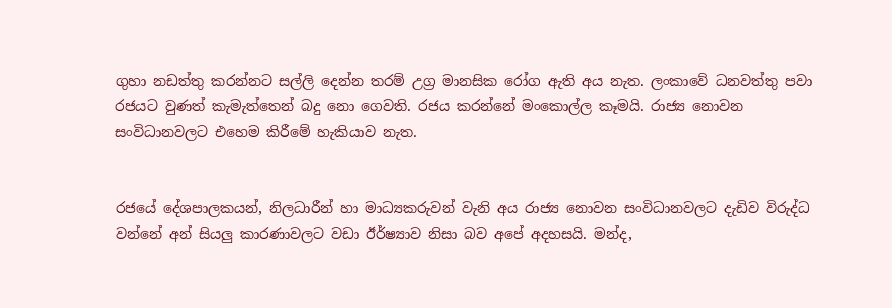ගුහා නඩත්තු කරන්නට සල්ලි දෙන්න තරම් උග්‍ර මානසික රෝග ඇති අය නැත. ලංකාවේ ධනවත්තු පවා රජයට වුණත් කැමැත්තෙන් බදු නො ගෙවති. රජය කරන්නේ මංකොල්ල කෑමයි. රාජ්‍ය ‍නොවන සංවිධානවල‍ට එහෙම කිරීමේ හැකියාව නැත.


රජයේ දේශපාලකයන්, නිලධාරීන් හා මාධ්‍යකරුවන් වැනි අය රාජ්‍ය නොවන සංවිධානවලට දැඩිව විරුද්ධ වන්නේ අන් සියලු කාරණාවලට වඩා ඊර්ෂ්‍යාව නිසා බව අපේ අදහසයි. මන්ද,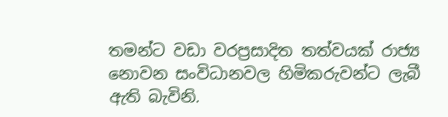තමන්ට වඩා වරප්‍රසාදිත තත්වයක් රාජ්‍ය නොවන සංවිධානවල හිමිකරුවන්‍ට ලැබී ඇති බැවිනි.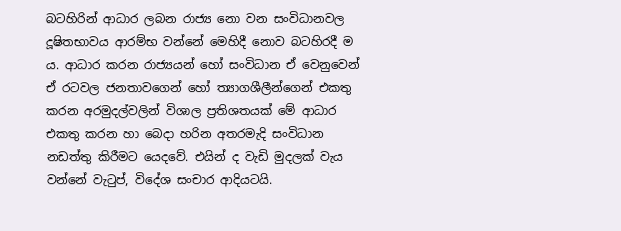බටහිරින් ආධාර ලබන රාජ්‍ය නො වන සංවිධානවල දූෂිතභාවය ආරම්භ වන්නේ මෙහිදී නොව බටහිරදී ම ය. ආධාර කරන රාජ්‍යයන් හෝ සංවිධාන ඒ වෙනුවෙන් ඒ රටවල ජනතාවගෙන් හෝ ත්‍යාගශීලීන්ගෙන් එකතු කරන අරමුදල්වලින් විශාල ප්‍රතිශතයක් මේ ආධාර එකතු කරන හා බෙදා හරින අතරමැදි සංවිධාන නඩත්තු කිරීමට යෙදවේ. එයින් ද වැඩි මුදලක් වැය වන්නේ වැටුප්, විදේශ සංචාර ආදියටයි.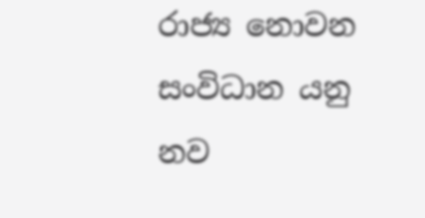රාජ්‍ය ‍නොවන සංවිධාන යනු නව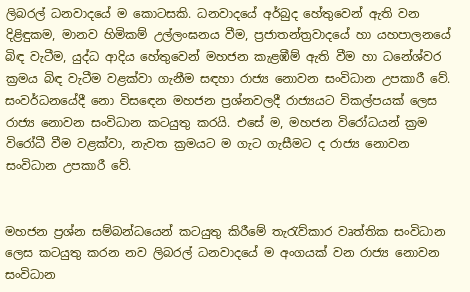ලිබරල් ධනවාදයේ ම කොටසකි. ධනවාදයේ අර්බුද හේතුවෙන් ඇති වන දිළිඳුකම, මානව හිමිකම් උල්ලංඝනය වීම, ප්‍රජාතන්ත්‍රවාදයේ හා යහපාලනයේ බිඳ වැටීම, යුද්ධ ආදිය හේතුවෙන් මහජන කැළඹීම් ඇති වීම හා ධනේශ්වර ක්‍රමය බිඳ වැටීම වළක්වා ගැනීම සඳහා රාජ්‍ය නොවන සංවිධාන උපකාරී වේ. සංවර්ධනයේදී නො විස‍ඳෙන මහජන ප්‍රශ්නවලදී රාජ්‍යයට විකල්පයක් ලෙස රාජ්‍ය නොවන සංවිධාන කටයුතු කරයි. එසේ ම, මහජන විරෝධයන් ක්‍රම විරෝධී වීම වළක්වා, නැවත ක්‍රමයට ම ගැට ගැසීමට ද රාජ්‍ය නොවන සංවිධාන උපකාරී වේ.


මහජන ප්‍රශ්න සම්බන්ධයෙන් කටයුතු කිරීමේ තැරැව්කාර වෘත්තික සංවිධාන ලෙස කටයුතු කරන නව ලිබරල් ධනවාදයේ ම අංගයක් වන රාජ්‍ය නොවන සංවිධාන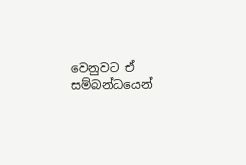වෙනුව‍ට ඒ සම්බන්ධයෙන්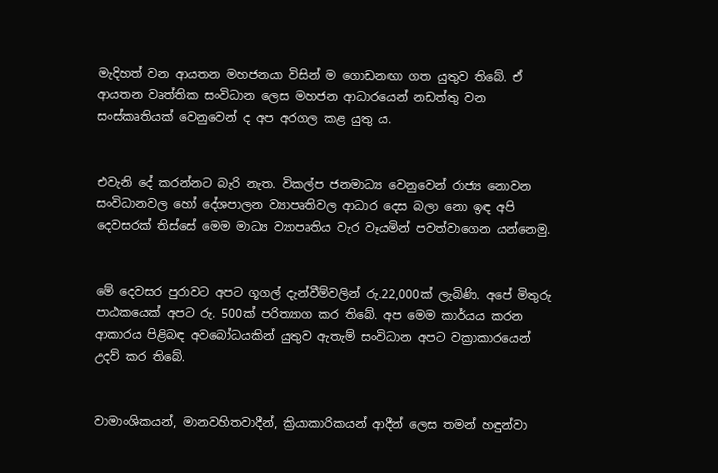මැදිහත් වන ආයතන මහජනයා විසින් ම ගොඩනඟා ගත යුතුව තිබේ. ඒ ආයතන වෘත්තික සංවිධාන ලෙස මහජන ආධාරයෙන් නඩත්තු වන සංස්කෘතියක් වෙනුවෙන් ද අප අරගල කළ යුතු ය.


එවැනි දේ කරන්නට බැරි නැත. විකල්ප ජනමාධ්‍ය වෙනුවෙන් රාජ්‍ය නොවන සංවිධානවල හෝ දේශපාලන ව්‍යාපෘතිවල ආධාර දෙස බලා නො ඉඳ අපි දෙවසරක් තිස්සේ මෙම මාධ්‍ය ව්‍යාපෘතිය වැර වෑයමින් පවත්වාගෙන යන්නෙමු.


මේ දෙවසර පුරාවට අපට ගූගල් දැන්වීම්වලින් රු.22,000ක් ලැබිණි. අපේ මිතුරු පාඨකයෙක් අපට රු. 500ක් පරිත්‍යාග කර තිබේ. අප මෙම කාර්යය කරන ආකාරය පිළිබඳ අවබෝධයකින් යුතුව ඇතැම් සංවිධාන අපට වක්‍රාකාරයෙන් උදව් කර තිබේ.


වාමාංශිකයන්, මානවහිතවාදීන්, ක්‍රියාකාරිකයන් ආදීන් ලෙස තමන් හඳුන්වා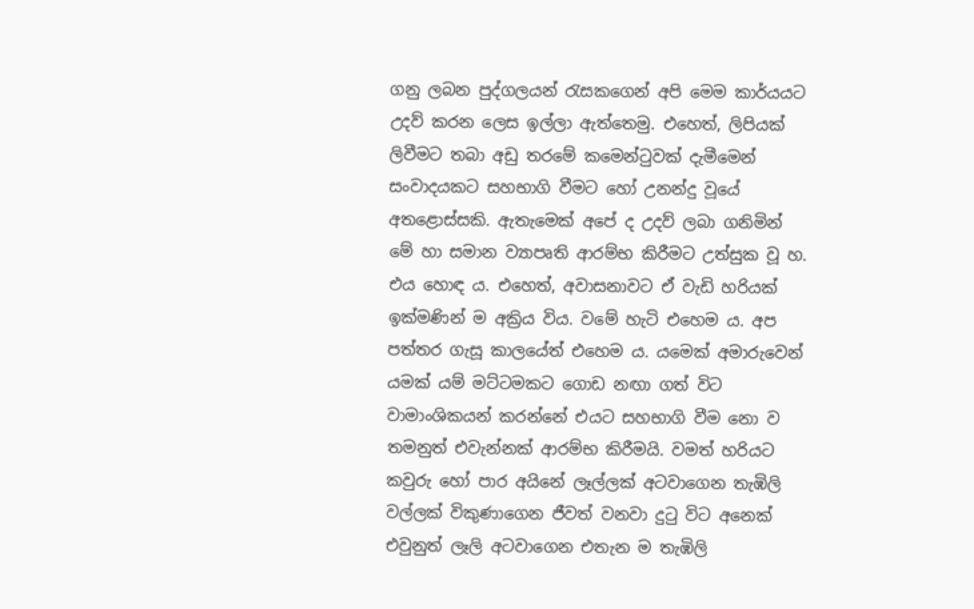ගනු ලබන පුද්ගලයන් රැසකගෙන් අපි මෙම කාර්යයට උදව් කරන ලෙස ඉල්ලා ඇත්තෙමු. එහෙත්, ලිපියක් ලිවීමට තබා අඩු තරමේ කමෙන්ටුවක් දැමීමෙන් සංවාදයකට සහභාගි වීමට හෝ උනන්දු වූයේ අතළොස්සකි. ඇතැමෙක් අපේ ද උදව් ලබා ගනිමින් මේ හා සමාන ව්‍යාපෘති ආරම්භ කිරීමට උත්සුක වූ හ. එය හොඳ ය. එහෙත්, අවාසනාවට ඒ වැඩි හරියක් ඉක්මණින් ම අක්‍රිය විය. වමේ හැටි එහෙම ය. අප පත්තර ගැසූ කාලයේත් එහෙම ය. යමෙක් අමාරුවෙන් යමක් යම් මට්ටමකට ගොඩ නඟා ගත් විට වාමාංශිකයන් කරන්නේ එයට සහභාගි වීම නො ව තමනුත් එවැන්නක් ආරම්භ කිරීමයි. වමත් හරියට කවුරු හෝ පාර අයිනේ ලෑල්ලක් අටවාගෙන තැඹිලි වල්ලක් විකුණාගෙන ජීවත් වනවා දුටු විට අනෙක් එවුනුත් ලෑලි අටවාගෙන එතැන ම තැඹිලි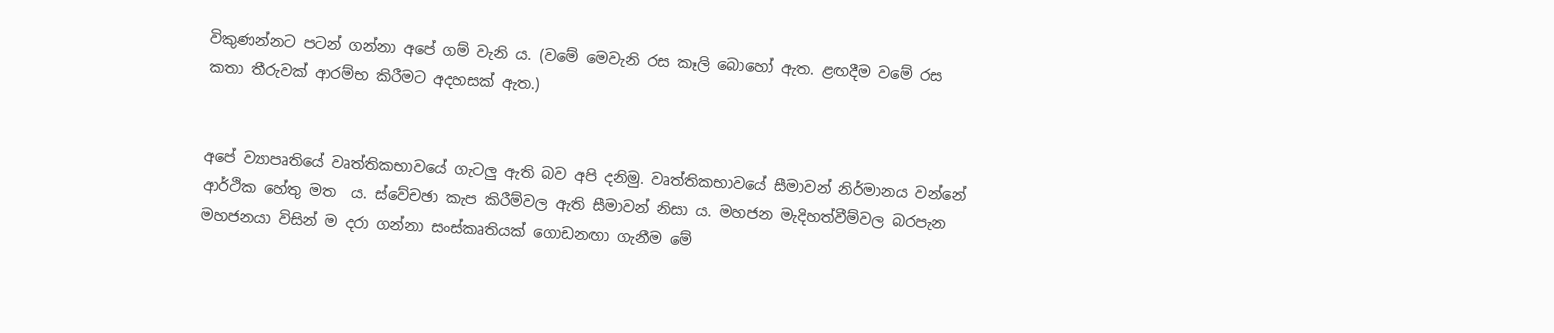විකුණන්න‍ට පටන් ගන්නා අපේ ගම් වැනි ය. (වමේ මෙවැනි රස කෑලි බොහෝ ඇත. ළඟදීම වමේ රස කතා තීරුවක් ආරම්භ කිරීමට අදහසක් ඇත.)


අපේ ව්‍යාපෘතියේ වෘත්තිකභාවයේ ගැටලු ඇති බව අපි දනිමු. වෘත්තිකභාවයේ සීමාවන් නිර්මානය වන්නේ ආර්ථික හේතු මත  ය. ස්වේචඡා කැප කිරීම්වල ඇති සීමාවන් නිසා ය. මහජන මැදිහත්වීම්වල බරපැන මහජනයා විසින් ම දරා ගන්නා සංස්කෘතියක් ගොඩනඟා ගැනීම මේ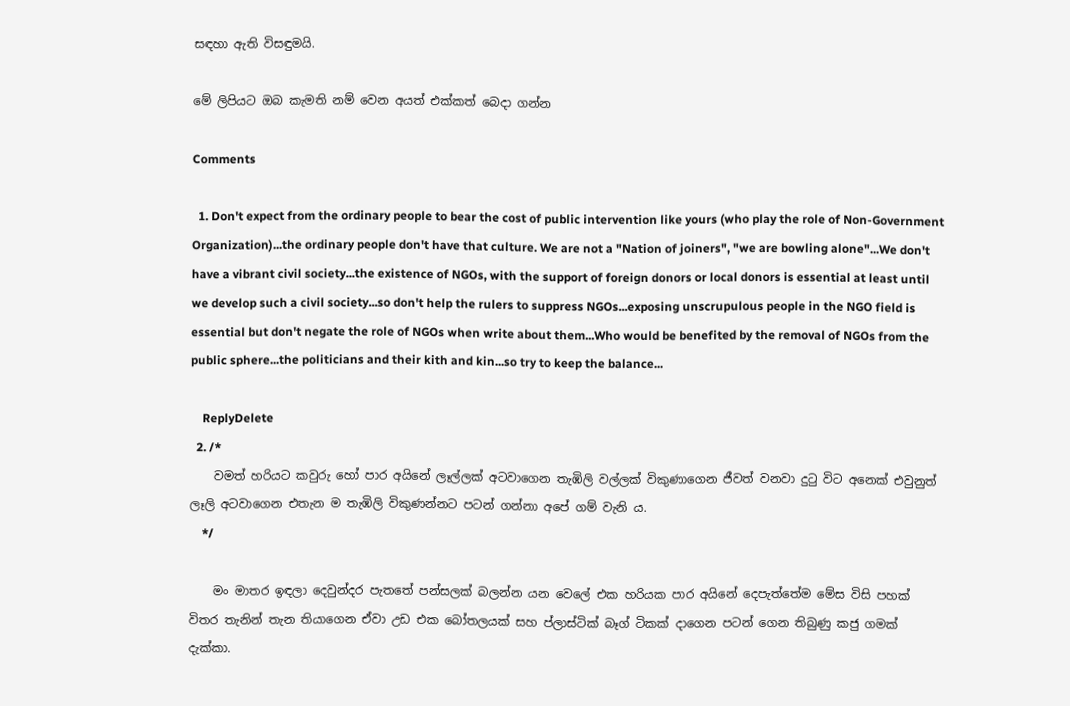සඳහා ඇති විසඳුමයි.

මේ ලිපියට ඔබ කැමති නම් වෙන අයත් එක්කත් බෙදා ගන්න

Comments

  1. Don't expect from the ordinary people to bear the cost of public intervention like yours (who play the role of Non-Government Organization)...the ordinary people don't have that culture. We are not a "Nation of joiners", "we are bowling alone"...We don't have a vibrant civil society...the existence of NGOs, with the support of foreign donors or local donors is essential at least until we develop such a civil society...so don't help the rulers to suppress NGOs...exposing unscrupulous people in the NGO field is essential but don't negate the role of NGOs when write about them...Who would be benefited by the removal of NGOs from the public sphere...the politicians and their kith and kin...so try to keep the balance...

    ReplyDelete
  2. /*
    වමත් හරියට කවුරු හෝ පාර අයිනේ ලෑල්ලක් අටවාගෙන තැඹිලි වල්ලක් විකුණාගෙන ජීවත් වනවා දුටු විට අනෙක් එවුනුත් ලෑලි අටවාගෙන එතැන ම තැඹිලි විකුණන්න‍ට පටන් ගන්නා අපේ ගම් වැනි ය.
    */

    මං මාතර ඉඳලා දෙවුන්දර පැතතේ පන්සලක් බලන්න යන වෙලේ එක හරියක පාර අයිනේ දෙපැත්තේම මේස විසි පහක් විතර තැනින් තැන තියාගෙන ඒවා උඩ එක බෝතලයක් සහ ප්ලාස්ටික් බෑග් ටිකක් දාගෙන පටන් ගෙන තිබුණු කජු ගමක් දැක්කා.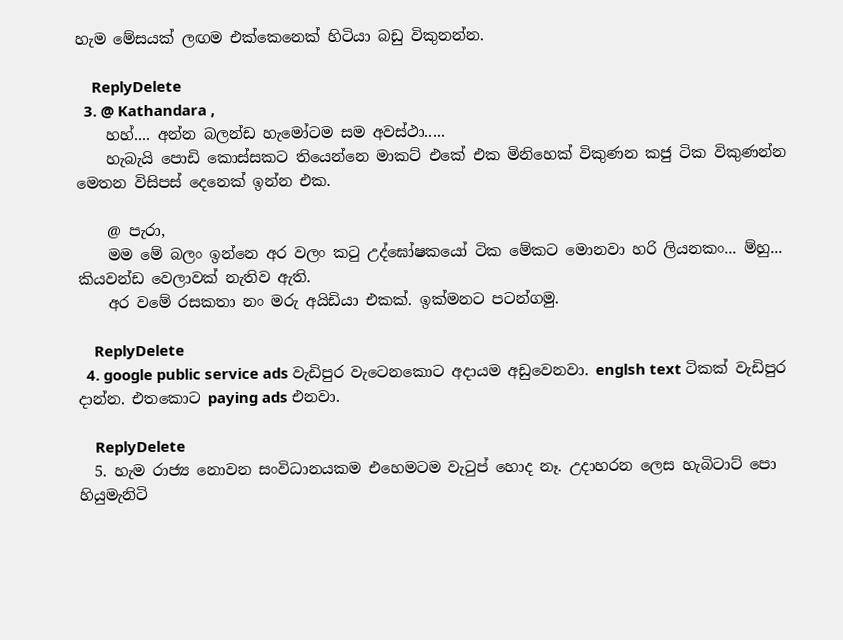හැම මේසයක් ලඟම එක්කෙනෙක් හිටියා බඩු විකුනන්න.

    ReplyDelete
  3. @ Kathandara ,
    හහ්.... අන්න බලන්ඩ හැමෝටම සම අවස්ථා.....
    හැබැයි පොඩි කොස්සකට තියෙන්නෙ මාකට් එකේ එක මිනිහෙක් විකුණන කජු ටික විකුණන්න මෙතන විසිපස් දෙනෙක් ඉන්න එක.

    @ පැරා,
    මම මේ බලං ඉන්නෙ අර වලං කටු උද්ඝෝෂකයෝ ටික මේකට මොනවා හරි ලියනකං... ම්හු... කියවන්ඩ වෙලාවක් නැතිව ඇති.
    අර වමේ රසකතා නං මරු අයිඩියා එකක්. ඉක්මනට පටන්ගමු.

    ReplyDelete
  4. google public service ads වැඩිපුර වැටෙනකොට අදායම අඩුවෙනවා. englsh text ටිකක් වැඩිපුර දාන්න. එතකොට paying ads එනවා.

    ReplyDelete
  5. හැම රාජ්‍ය නොවන සංවිධානයකම එහෙමටම වැටුප් හොද නෑ. උදාහරන ලෙස හැබිටාට් පො හියුමැනිටි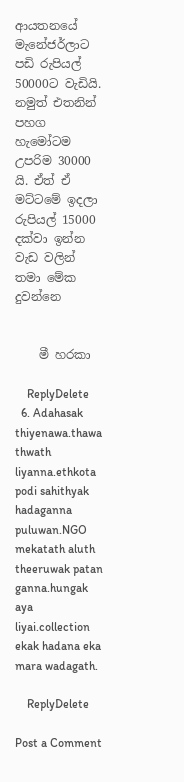ආයතනයේ මැනේජර්ලාට පඩි රුපියල් 50000ට වැඩියි. නමුත් එතනින් පහග හැමෝටම උපරිම 30000 යි. ඒත් ඒ මට්ටමේ ඉදලා රුපියල් 15000 දක්වා ඉන්න වැඩ වලින් තමා මේක දුවන්නෙ


    මී හරකා

    ReplyDelete
  6. Adahasak thiyenawa.thawa thwath liyanna.ethkota podi sahithyak hadaganna puluwan.NGO mekatath aluth theeruwak patan ganna.hungak aya liyai.collection ekak hadana eka mara wadagath.

    ReplyDelete

Post a Comment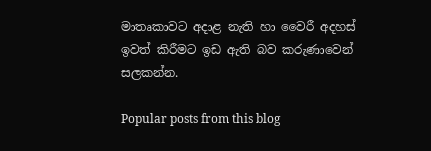මාතෘකාවට අදාළ නැති හා වෛරී අදහස් ඉවත් කිරීමට ඉඩ ඇති බව කරුණාවෙන් සලකන්න.

Popular posts from this blog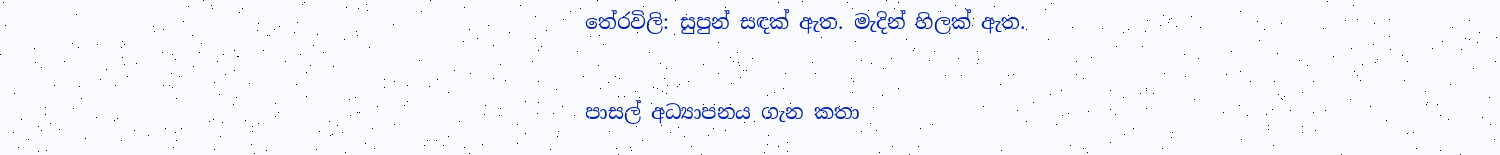තේරවිලි: සුපුන් සඳක් ඇත. මැදින් හිලක් ඇත.

පාසල් අධ්‍යාපනය ගැන කතා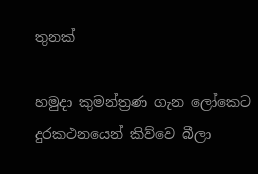තුනක්

හමුදා කුමන්ත්‍රණ ගැන ලෝකෙට දුරකථනයෙන් කිව්වෙ බීලා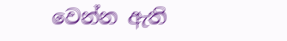වෙන්න ඇති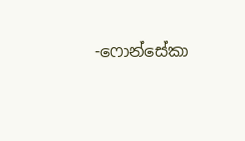-ෆොන්සේකා